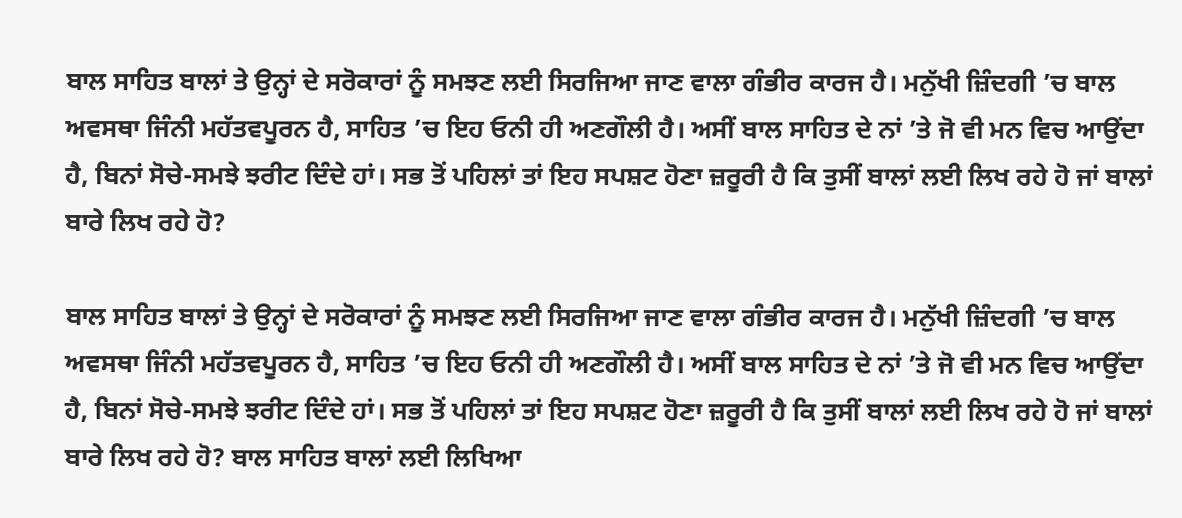ਬਾਲ ਸਾਹਿਤ ਬਾਲਾਂ ਤੇ ਉਨ੍ਹਾਂ ਦੇ ਸਰੋਕਾਰਾਂ ਨੂੰ ਸਮਝਣ ਲਈ ਸਿਰਜਿਆ ਜਾਣ ਵਾਲਾ ਗੰਭੀਰ ਕਾਰਜ ਹੈ। ਮਨੁੱਖੀ ਜ਼ਿੰਦਗੀ ’ਚ ਬਾਲ ਅਵਸਥਾ ਜਿੰਨੀ ਮਹੱਤਵਪੂਰਨ ਹੈ, ਸਾਹਿਤ ’ਚ ਇਹ ਓਨੀ ਹੀ ਅਣਗੌਲੀ ਹੈ। ਅਸੀਂ ਬਾਲ ਸਾਹਿਤ ਦੇ ਨਾਂ ’ਤੇ ਜੋ ਵੀ ਮਨ ਵਿਚ ਆਉਂਦਾ ਹੈ, ਬਿਨਾਂ ਸੋਚੇ-ਸਮਝੇ ਝਰੀਟ ਦਿੰਦੇ ਹਾਂ। ਸਭ ਤੋਂ ਪਹਿਲਾਂ ਤਾਂ ਇਹ ਸਪਸ਼ਟ ਹੋਣਾ ਜ਼ਰੂਰੀ ਹੈ ਕਿ ਤੁਸੀਂ ਬਾਲਾਂ ਲਈ ਲਿਖ ਰਹੇ ਹੋ ਜਾਂ ਬਾਲਾਂ ਬਾਰੇ ਲਿਖ ਰਹੇ ਹੋ?

ਬਾਲ ਸਾਹਿਤ ਬਾਲਾਂ ਤੇ ਉਨ੍ਹਾਂ ਦੇ ਸਰੋਕਾਰਾਂ ਨੂੰ ਸਮਝਣ ਲਈ ਸਿਰਜਿਆ ਜਾਣ ਵਾਲਾ ਗੰਭੀਰ ਕਾਰਜ ਹੈ। ਮਨੁੱਖੀ ਜ਼ਿੰਦਗੀ ’ਚ ਬਾਲ ਅਵਸਥਾ ਜਿੰਨੀ ਮਹੱਤਵਪੂਰਨ ਹੈ, ਸਾਹਿਤ ’ਚ ਇਹ ਓਨੀ ਹੀ ਅਣਗੌਲੀ ਹੈ। ਅਸੀਂ ਬਾਲ ਸਾਹਿਤ ਦੇ ਨਾਂ ’ਤੇ ਜੋ ਵੀ ਮਨ ਵਿਚ ਆਉਂਦਾ ਹੈ, ਬਿਨਾਂ ਸੋਚੇ-ਸਮਝੇ ਝਰੀਟ ਦਿੰਦੇ ਹਾਂ। ਸਭ ਤੋਂ ਪਹਿਲਾਂ ਤਾਂ ਇਹ ਸਪਸ਼ਟ ਹੋਣਾ ਜ਼ਰੂਰੀ ਹੈ ਕਿ ਤੁਸੀਂ ਬਾਲਾਂ ਲਈ ਲਿਖ ਰਹੇ ਹੋ ਜਾਂ ਬਾਲਾਂ ਬਾਰੇ ਲਿਖ ਰਹੇ ਹੋ? ਬਾਲ ਸਾਹਿਤ ਬਾਲਾਂ ਲਈ ਲਿਖਿਆ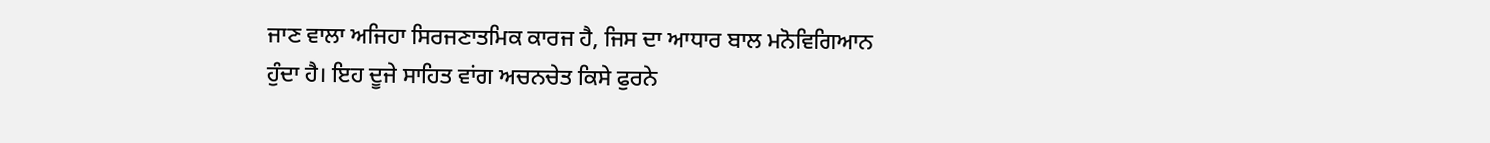ਜਾਣ ਵਾਲਾ ਅਜਿਹਾ ਸਿਰਜਣਾਤਮਿਕ ਕਾਰਜ ਹੈ, ਜਿਸ ਦਾ ਆਧਾਰ ਬਾਲ ਮਨੋਵਿਗਿਆਨ ਹੁੰਦਾ ਹੈ। ਇਹ ਦੂਜੇ ਸਾਹਿਤ ਵਾਂਗ ਅਚਨਚੇਤ ਕਿਸੇ ਫੁਰਨੇ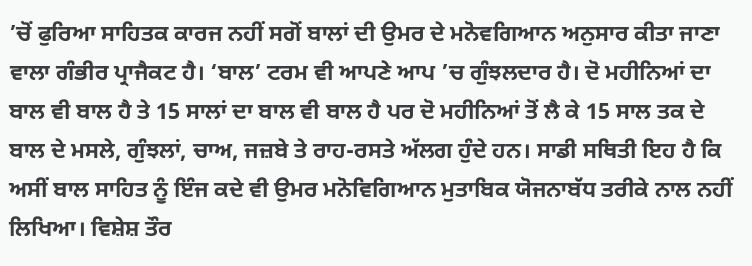’ਚੋਂ ਫੁਰਿਆ ਸਾਹਿਤਕ ਕਾਰਜ ਨਹੀਂ ਸਗੋਂ ਬਾਲਾਂ ਦੀ ਉਮਰ ਦੇ ਮਨੋਵਗਿਆਨ ਅਨੁਸਾਰ ਕੀਤਾ ਜਾਣਾ ਵਾਲਾ ਗੰਭੀਰ ਪ੍ਰਾਜੈਕਟ ਹੈ। ‘ਬਾਲ’ ਟਰਮ ਵੀ ਆਪਣੇ ਆਪ ’ਚ ਗੁੰਝਲਦਾਰ ਹੈ। ਦੋ ਮਹੀਨਿਆਂ ਦਾ ਬਾਲ ਵੀ ਬਾਲ ਹੈ ਤੇ 15 ਸਾਲਾਂ ਦਾ ਬਾਲ ਵੀ ਬਾਲ ਹੈ ਪਰ ਦੋ ਮਹੀਨਿਆਂ ਤੋਂ ਲੈ ਕੇ 15 ਸਾਲ ਤਕ ਦੇ ਬਾਲ ਦੇ ਮਸਲੇ, ਗੁੰਝਲਾਂ, ਚਾਅ, ਜਜ਼ਬੇ ਤੇ ਰਾਹ-ਰਸਤੇ ਅੱਲਗ ਹੁੰਦੇ ਹਨ। ਸਾਡੀ ਸਥਿਤੀ ਇਹ ਹੈ ਕਿ ਅਸੀਂ ਬਾਲ ਸਾਹਿਤ ਨੂੰ ਇੰਜ ਕਦੇ ਵੀ ਉਮਰ ਮਨੋਵਿਗਿਆਨ ਮੁਤਾਬਿਕ ਯੋਜਨਾਬੱਧ ਤਰੀਕੇ ਨਾਲ ਨਹੀਂ ਲਿਖਿਆ। ਵਿਸ਼ੇਸ਼ ਤੌਰ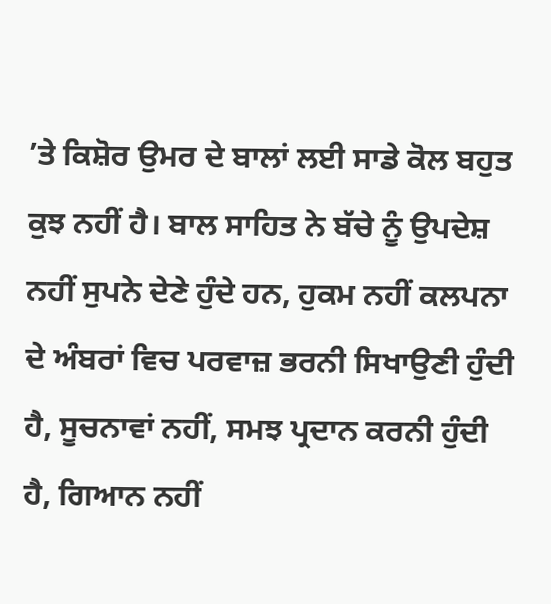’ਤੇ ਕਿਸ਼ੋਰ ਉਮਰ ਦੇ ਬਾਲਾਂ ਲਈ ਸਾਡੇ ਕੋਲ ਬਹੁਤ ਕੁਝ ਨਹੀਂ ਹੈ। ਬਾਲ ਸਾਹਿਤ ਨੇ ਬੱਚੇ ਨੂੰ ਉਪਦੇਸ਼ ਨਹੀਂ ਸੁਪਨੇ ਦੇਣੇ ਹੁੰਦੇ ਹਨ, ਹੁਕਮ ਨਹੀਂ ਕਲਪਨਾ ਦੇ ਅੰਬਰਾਂ ਵਿਚ ਪਰਵਾਜ਼ ਭਰਨੀ ਸਿਖਾਉਣੀ ਹੁੰਦੀ ਹੈ, ਸੂਚਨਾਵਾਂ ਨਹੀਂ, ਸਮਝ ਪ੍ਰਦਾਨ ਕਰਨੀ ਹੁੰਦੀ ਹੈ, ਗਿਆਨ ਨਹੀਂ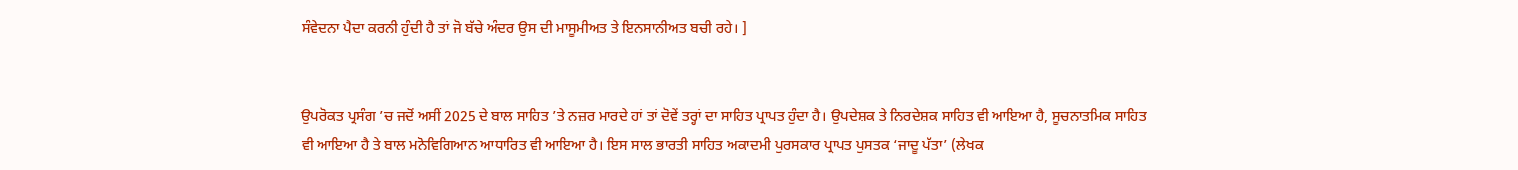ਸੰਵੇਦਨਾ ਪੈਦਾ ਕਰਨੀ ਹੁੰਦੀ ਹੈ ਤਾਂ ਜੋ ਬੱਚੇ ਅੰਦਰ ਉਸ ਦੀ ਮਾਸੂਮੀਅਤ ਤੇ ਇਨਸਾਨੀਅਤ ਬਚੀ ਰਹੇ। ]


ਉਪਰੋਕਤ ਪ੍ਰਸੰਗ ’ਚ ਜਦੋਂ ਅਸੀਂ 2025 ਦੇ ਬਾਲ ਸਾਹਿਤ ’ਤੇ ਨਜ਼ਰ ਮਾਰਦੇ ਹਾਂ ਤਾਂ ਦੋਵੇਂ ਤਰ੍ਹਾਂ ਦਾ ਸਾਹਿਤ ਪ੍ਰਾਪਤ ਹੁੰਦਾ ਹੈ। ਉਪਦੇਸ਼ਕ ਤੇ ਨਿਰਦੇਸ਼ਕ ਸਾਹਿਤ ਵੀ ਆਇਆ ਹੈ, ਸੂਚਨਾਤਮਿਕ ਸਾਹਿਤ ਵੀ ਆਇਆ ਹੈ ਤੇ ਬਾਲ ਮਨੋਵਿਗਿਆਨ ਆਧਾਰਿਤ ਵੀ ਆਇਆ ਹੈ। ਇਸ ਸਾਲ ਭਾਰਤੀ ਸਾਹਿਤ ਅਕਾਦਮੀ ਪੁਰਸਕਾਰ ਪ੍ਰਾਪਤ ਪੁਸਤਕ ‘ਜਾਦੂ ਪੱਤਾ’ (ਲੇਖਕ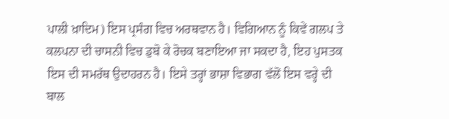ਪਾਲੀ ਖ਼ਾਦਿਮ) ਇਸ ਪ੍ਰਸੰਗ ਵਿਚ ਅਰਥਵਾਨ ਹੈ। ਵਿਗਿਆਨ ਨੂੰ ਕਿਵੇਂ ਗਲਪ ਤੇ ਕਲਪਨਾ ਦੀ ਚਾਸਨੀ ਵਿਚ ਡੁਬੋ ਕੇ ਰੋਚਕ ਬਣਾਇਆ ਜਾ ਸਕਦਾ ਹੈ, ਇਹ ਪੁਸਤਕ ਇਸ ਦੀ ਸਮਰੱਥ ਉਦਾਹਰਨ ਹੈ। ਇਸੇ ਤਰ੍ਹਾਂ ਭਾਸ਼ਾ ਵਿਭਾਗ ਵੱਲੋਂ ਇਸ ਵਰ੍ਹੇ ਦੀ ਬਾਲ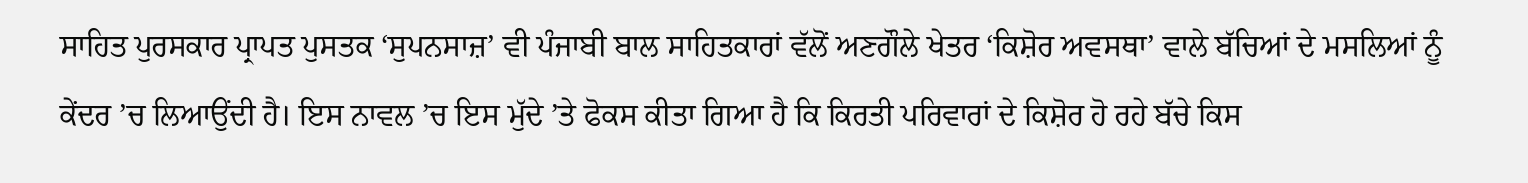ਸਾਹਿਤ ਪੁਰਸਕਾਰ ਪ੍ਰਾਪਤ ਪੁਸਤਕ ‘ਸੁਪਨਸਾਜ਼’ ਵੀ ਪੰਜਾਬੀ ਬਾਲ ਸਾਹਿਤਕਾਰਾਂ ਵੱਲੋਂ ਅਣਗੌਲੇ ਖੇਤਰ ‘ਕਿਸ਼ੋਰ ਅਵਸਥਾ’ ਵਾਲੇ ਬੱਚਿਆਂ ਦੇ ਮਸਲਿਆਂ ਨੂੰ ਕੇਂਦਰ ’ਚ ਲਿਆਉਂਦੀ ਹੈ। ਇਸ ਨਾਵਲ ’ਚ ਇਸ ਮੁੱਦੇ ’ਤੇ ਫੋਕਸ ਕੀਤਾ ਗਿਆ ਹੈ ਕਿ ਕਿਰਤੀ ਪਰਿਵਾਰਾਂ ਦੇ ਕਿਸ਼ੋਰ ਹੋ ਰਹੇ ਬੱਚੇ ਕਿਸ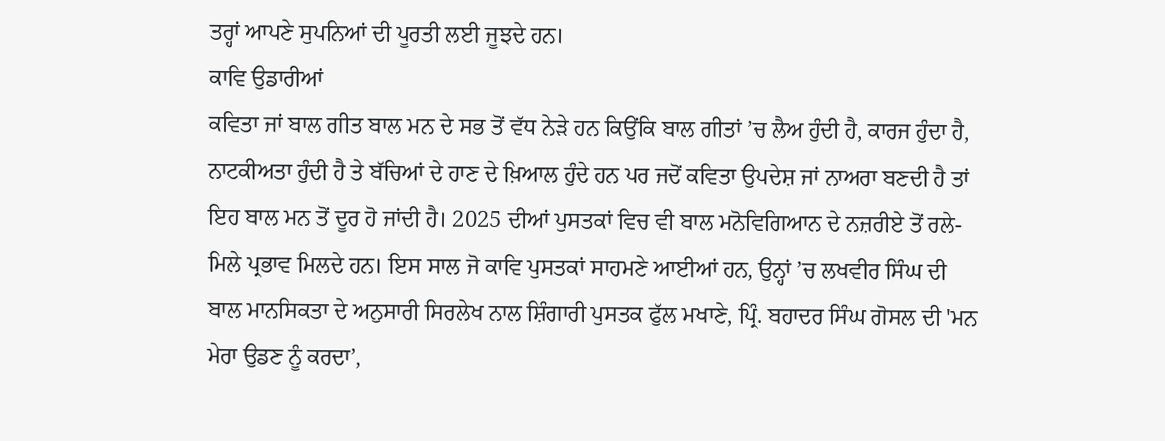ਤਰ੍ਹਾਂ ਆਪਣੇ ਸੁਪਨਿਆਂ ਦੀ ਪੂਰਤੀ ਲਈ ਜੂਝਦੇ ਹਨ।
ਕਾਵਿ ਉਡਾਰੀਆਂ
ਕਵਿਤਾ ਜਾਂ ਬਾਲ ਗੀਤ ਬਾਲ ਮਨ ਦੇ ਸਭ ਤੋਂ ਵੱਧ ਨੇੜੇ ਹਨ ਕਿਉਂਕਿ ਬਾਲ ਗੀਤਾਂ ’ਚ ਲੈਅ ਹੁੰਦੀ ਹੈ, ਕਾਰਜ ਹੁੰਦਾ ਹੈ, ਨਾਟਕੀਅਤਾ ਹੁੰਦੀ ਹੈ ਤੇ ਬੱਚਿਆਂ ਦੇ ਹਾਣ ਦੇ ਖ਼ਿਆਲ ਹੁੰਦੇ ਹਨ ਪਰ ਜਦੋਂ ਕਵਿਤਾ ਉਪਦੇਸ਼ ਜਾਂ ਨਾਅਰਾ ਬਣਦੀ ਹੈ ਤਾਂ ਇਹ ਬਾਲ ਮਨ ਤੋਂ ਦੂਰ ਹੋ ਜਾਂਦੀ ਹੈ। 2025 ਦੀਆਂ ਪੁਸਤਕਾਂ ਵਿਚ ਵੀ ਬਾਲ ਮਨੋਵਿਗਿਆਨ ਦੇ ਨਜ਼ਰੀਏ ਤੋਂ ਰਲੇ-ਮਿਲੇ ਪ੍ਰਭਾਵ ਮਿਲਦੇ ਹਨ। ਇਸ ਸਾਲ ਜੋ ਕਾਵਿ ਪੁਸਤਕਾਂ ਸਾਹਮਣੇ ਆਈਆਂ ਹਨ, ਉਨ੍ਹਾਂ ’ਚ ਲਖਵੀਰ ਸਿੰਘ ਦੀ ਬਾਲ ਮਾਨਸਿਕਤਾ ਦੇ ਅਨੁਸਾਰੀ ਸਿਰਲੇਖ ਨਾਲ ਸ਼ਿੰਗਾਰੀ ਪੁਸਤਕ ਫੁੱਲ ਮਖਾਣੇ, ਪ੍ਰਿੰ. ਬਹਾਦਰ ਸਿੰਘ ਗੋਸਲ ਦੀ 'ਮਨ ਮੇਰਾ ਉਡਣ ਨੂੰ ਕਰਦਾ’,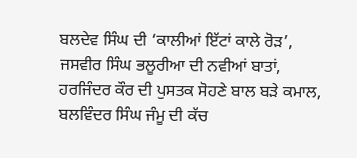ਬਲਦੇਵ ਸਿੰਘ ਦੀ ‘ਕਾਲੀਆਂ ਇੱਟਾਂ ਕਾਲੇ ਰੋੜ’, ਜਸਵੀਰ ਸਿੰਘ ਭਲੂਰੀਆ ਦੀ ਨਵੀਆਂ ਬਾਤਾਂ, ਹਰਜਿੰਦਰ ਕੌਰ ਦੀ ਪੁਸਤਕ ਸੋਹਣੇ ਬਾਲ ਬੜੇ ਕਮਾਲ, ਬਲਵਿੰਦਰ ਸਿੰਘ ਜੰਮੂ ਦੀ ਕੱਚ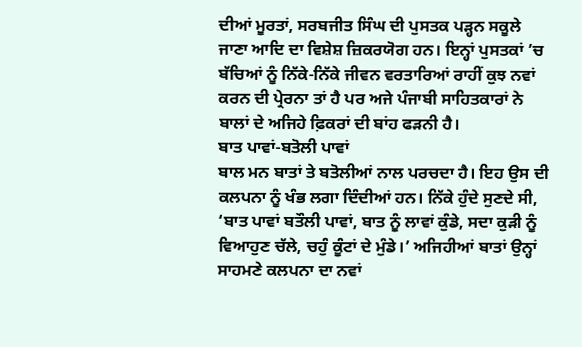ਦੀਆਂ ਮੂਰਤਾਂ, ਸਰਬਜੀਤ ਸਿੰਘ ਦੀ ਪੁਸਤਕ ਪੜ੍ਹਨ ਸਕੂਲੇ ਜਾਣਾ ਆਦਿ ਦਾ ਵਿਸ਼ੇਸ਼ ਜ਼ਿਕਰਯੋਗ ਹਨ। ਇਨ੍ਹਾਂ ਪੁਸਤਕਾਂ ’ਚ ਬੱਚਿਆਂ ਨੂੰ ਨਿੱਕੇ-ਨਿੱਕੇ ਜੀਵਨ ਵਰਤਾਰਿਆਂ ਰਾਹੀਂ ਕੁਝ ਨਵਾਂ ਕਰਨ ਦੀ ਪ੍ਰੇਰਨਾ ਤਾਂ ਹੈ ਪਰ ਅਜੇ ਪੰਜਾਬੀ ਸਾਹਿਤਕਾਰਾਂ ਨੇ ਬਾਲਾਂ ਦੇ ਅਜਿਹੇ ਫ਼ਿਕਰਾਂ ਦੀ ਬਾਂਹ ਫੜਨੀ ਹੈ।
ਬਾਤ ਪਾਵਾਂ-ਬਤੋਲੀ ਪਾਵਾਂ
ਬਾਲ ਮਨ ਬਾਤਾਂ ਤੇ ਬਤੋਲੀਆਂ ਨਾਲ ਪਰਚਦਾ ਹੈ। ਇਹ ਉਸ ਦੀ ਕਲਪਨਾ ਨੂੰ ਖੰਭ ਲਗਾ ਦਿੰਦੀਆਂ ਹਨ। ਨਿੱਕੇ ਹੁੰਦੇ ਸੁਣਦੇ ਸੀ, ‘ਬਾਤ ਪਾਵਾਂ ਬਤੌਲੀ ਪਾਵਾਂ, ਬਾਤ ਨੂੰ ਲਾਵਾਂ ਕੁੰਡੇ, ਸਦਾ ਕੁੜੀ ਨੂੰ ਵਿਆਹੁਣ ਚੱਲੇ, ਚਹੁੰ ਕੂੰਟਾਂ ਦੇ ਮੁੰਡੇ।’ ਅਜਿਹੀਆਂ ਬਾਤਾਂ ਉਨ੍ਹਾਂ ਸਾਹਮਣੇ ਕਲਪਨਾ ਦਾ ਨਵਾਂ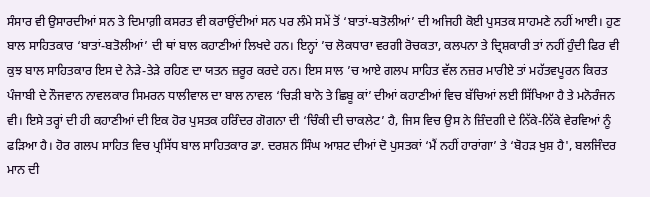ਸੰਸਾਰ ਵੀ ਉਸਾਰਦੀਆਂ ਸਨ ਤੇ ਦਿਮਾਗ਼ੀ ਕਸਰਤ ਵੀ ਕਰਾਉਂਦੀਆਂ ਸਨ ਪਰ ਲੰਮੇ ਸਮੇਂ ਤੋਂ ‘ਬਾਤਾਂ-ਬਤੋਲੀਆਂ’ ਦੀ ਅਜਿਹੀ ਕੋਈ ਪੁਸਤਕ ਸਾਹਮਣੇ ਨਹੀਂ ਆਈ। ਹੁਣ ਬਾਲ ਸਾਹਿਤਕਾਰ ‘ਬਾਤਾਂ-ਬਤੋਲੀਆਂ’ ਦੀ ਥਾਂ ਬਾਲ ਕਹਾਣੀਆਂ ਲਿਖਦੇ ਹਨ। ਇਨ੍ਹਾਂ ’ਚ ਲੋਕਧਾਰਾ ਵਰਗੀ ਰੋਚਕਤਾ, ਕਲਪਨਾ ਤੇ ਦ੍ਰਿਸ਼ਕਾਰੀ ਤਾਂ ਨਹੀਂ ਹੁੰਦੀ ਫਿਰ ਵੀ ਕੁਝ ਬਾਲ ਸਾਹਿਤਕਾਰ ਇਸ ਦੇ ਨੇੜੇ-ਤੇੜੇ ਰਹਿਣ ਦਾ ਯਤਨ ਜ਼ਰੂਰ ਕਰਦੇ ਹਨ। ਇਸ ਸਾਲ ’ਚ ਆਏ ਗਲਪ ਸਾਹਿਤ ਵੱਲ ਨਜ਼ਰ ਮਾਰੀਏ ਤਾਂ ਮਹੱਤਵਪੂਰਨ ਕਿਰਤ ਪੰਜਾਬੀ ਦੇ ਨੌਜਵਾਨ ਨਾਵਲਕਾਰ ਸਿਮਰਨ ਧਾਲੀਵਾਲ ਦਾ ਬਾਲ ਨਾਵਲ ‘ਚਿੜੀ ਬਾਨੋ ਤੇ ਛਿਬੂ ਕਾਂ’ ਦੀਆਂ ਕਹਾਣੀਆਂ ਵਿਚ ਬੱਚਿਆਂ ਲਈ ਸਿੱਖਿਆ ਹੈ ਤੇ ਮਨੋਰੰਜਨ ਵੀ। ਇਸੇ ਤਰ੍ਹਾਂ ਦੀ ਹੀ ਕਹਾਣੀਆਂ ਦੀ ਇਕ ਹੋਰ ਪੁਸਤਕ ਹਰਿੰਦਰ ਗੋਗਨਾ ਦੀ ‘ਚਿੰਕੀ ਦੀ ਚਾਕਲੇਟ’ ਹੈ, ਜਿਸ ਵਿਚ ਉਸ ਨੇ ਜ਼ਿੰਦਗੀ ਦੇ ਨਿੱਕੇ-ਨਿੱਕੇ ਵੇਰਵਿਆਂ ਨੂੰ ਫੜਿਆ ਹੈ। ਹੋਰ ਗਲਪ ਸਾਹਿਤ ਵਿਚ ਪ੍ਰਸਿੱਧ ਬਾਲ ਸਾਹਿਤਕਾਰ ਡਾ. ਦਰਸ਼ਨ ਸਿੰਘ ਆਸ਼ਟ ਦੀਆਂ ਦੋ ਪੁਸਤਕਾਂ ‘ਮੈਂ ਨਹੀਂ ਹਾਰਾਂਗਾ’ ਤੇ ‘ਬੋਹੜ ਖੁਸ਼ ਹੈ', ਬਲਜਿੰਦਰ ਮਾਨ ਦੀ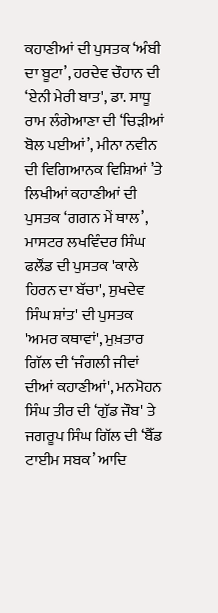ਕਹਾਣੀਆਂ ਦੀ ਪੁਸਤਕ ‘ਅੰਬੀ ਦਾ ਬੂਟਾ’, ਹਰਦੇਵ ਚੌਹਾਨ ਦੀ ‘ਏਨੀ ਮੇਰੀ ਬਾਤ', ਡਾ. ਸਾਧੂ ਰਾਮ ਲੰਗੇਆਣਾ ਦੀ ‘ਚਿੜੀਆਂ ਬੋਲ ਪਈਆਂ’, ਮੀਨਾ ਨਵੀਨ ਦੀ ਵਿਗਿਆਨਕ ਵਿਸ਼ਿਆਂ ’ਤੇ ਲਿਖੀਆਂ ਕਹਾਣੀਆਂ ਦੀ ਪੁਸਤਕ ‘ਗਗਨ ਮੇਂ ਥਾਲ’, ਮਾਸਟਰ ਲਖਵਿੰਦਰ ਸਿੰਘ ਫਲੌਂਡ ਦੀ ਪੁਸਤਕ 'ਕਾਲੇ ਹਿਰਨ ਦਾ ਬੱਚਾ', ਸੁਖਦੇਵ ਸਿੰਘ ਸ਼ਾਂਤ' ਦੀ ਪੁਸਤਕ 'ਅਮਰ ਕਥਾਵਾਂ', ਮੁਖ਼ਤਾਰ ਗਿੱਲ ਦੀ ‘ਜੰਗਲੀ ਜੀਵਾਂ ਦੀਆਂ ਕਹਾਣੀਆਂ', ਮਨਮੋਹਨ ਸਿੰਘ ਤੀਰ ਦੀ ‘ਗੁੱਡ ਜੌਬ' ਤੇ ਜਗਰੂਪ ਸਿੰਘ ਗਿੱਲ ਦੀ ‘ਬੈੱਡ ਟਾਈਮ ਸਬਕ’ ਆਦਿ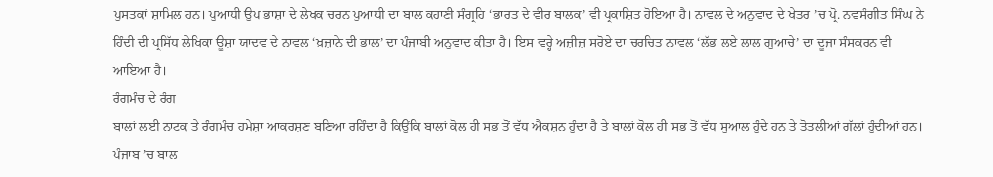ਪੁਸਤਕਾਂ ਸ਼ਾਮਿਲ ਹਨ। ਪੁਆਧੀ ਉਪ ਭਾਸ਼ਾ ਦੇ ਲੇਖਕ ਚਰਨ ਪੁਆਧੀ ਦਾ ਬਾਲ ਕਹਾਣੀ ਸੰਗ੍ਰਹਿ ‘ਭਾਰਤ ਦੇ ਵੀਰ ਬਾਲਕ’ ਵੀ ਪ੍ਰਕਾਸ਼ਿਤ ਹੋਇਆ ਹੈ। ਨਾਵਲ ਦੇ ਅਨੁਵਾਦ ਦੇ ਖੇਤਰ ’ਚ ਪ੍ਰੋ. ਨਵਸੰਗੀਤ ਸਿੰਘ ਨੇ ਹਿੰਦੀ ਦੀ ਪ੍ਰਸਿੱਧ ਲੇਖਿਕਾ ਊਸ਼ਾ ਯਾਦਵ ਦੇ ਨਾਵਲ ‘ਖ਼ਜ਼ਾਨੇ ਦੀ ਭਾਲ’ ਦਾ ਪੰਜਾਬੀ ਅਨੁਵਾਦ ਕੀਤਾ ਹੈ। ਇਸ ਵਰ੍ਹੇ ਅਜ਼ੀਜ਼ ਸਰੋਏ ਦਾ ਚਰਚਿਤ ਨਾਵਲ ‘ਲੱਭ ਲਏ ਲਾਲ ਗੁਆਚੇ’ ਦਾ ਦੂਜਾ ਸੰਸਕਰਨ ਵੀ ਆਇਆ ਹੈ।
ਰੰਗਮੰਚ ਦੇ ਰੰਗ
ਬਾਲਾਂ ਲਈ ਨਾਟਕ ਤੇ ਰੰਗਮੰਚ ਹਮੇਸ਼ਾ ਆਕਰਸ਼ਣ ਬਣਿਆ ਰਹਿੰਦਾ ਹੈ ਕਿਉਂਕਿ ਬਾਲਾਂ ਕੋਲ ਹੀ ਸਭ ਤੋਂ ਵੱਧ ਐਕਸ਼ਨ ਹੁੰਦਾ ਹੈ ਤੇ ਬਾਲਾਂ ਕੋਲ ਹੀ ਸਭ ਤੋਂ ਵੱਧ ਸੁਆਲ ਹੁੰਦੇ ਹਨ ਤੇ ਤੋਤਲੀਆਂ ਗੱਲਾਂ ਹੁੰਦੀਆਂ ਹਨ। ਪੰਜਾਬ ’ਚ ਬਾਲ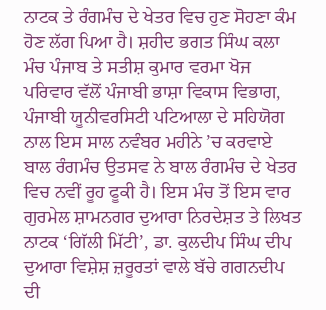ਨਾਟਕ ਤੇ ਰੰਗਮੰਚ ਦੇ ਖੇਤਰ ਵਿਚ ਹੁਣ ਸੋਹਣਾ ਕੰਮ ਹੋਣ ਲੱਗ ਪਿਆ ਹੈ। ਸ਼ਹੀਦ ਭਗਤ ਸਿੰਘ ਕਲਾ ਮੰਚ ਪੰਜਾਬ ਤੇ ਸਤੀਸ਼ ਕੁਮਾਰ ਵਰਮਾ ਖੋਜ ਪਰਿਵਾਰ ਵੱਲੋਂ ਪੰਜਾਬੀ ਭਾਸ਼ਾ ਵਿਕਾਸ ਵਿਭਾਗ, ਪੰਜਾਬੀ ਯੂਨੀਵਰਸਿਟੀ ਪਟਿਆਲਾ ਦੇ ਸਹਿਯੋਗ ਨਾਲ ਇਸ ਸਾਲ ਨਵੰਬਰ ਮਹੀਨੇ ’ਚ ਕਰਵਾਏ ਬਾਲ ਰੰਗਮੰਚ ਉਤਸਵ ਨੇ ਬਾਲ ਰੰਗਮੰਚ ਦੇ ਖੇਤਰ ਵਿਚ ਨਵੀਂ ਰੂਹ ਫੂਕੀ ਹੈ। ਇਸ ਮੰਚ ਤੋਂ ਇਸ ਵਾਰ ਗੁਰਮੇਲ ਸ਼ਾਮਨਗਰ ਦੁਆਰਾ ਨਿਰਦੇਸ਼ਤ ਤੇ ਲਿਖਤ ਨਾਟਕ ‘ਗਿੱਲੀ ਮਿੱਟੀ’, ਡਾ. ਕੁਲਦੀਪ ਸਿੰਘ ਦੀਪ ਦੁਆਰਾ ਵਿਸ਼ੇਸ਼ ਜ਼ਰੂਰਤਾਂ ਵਾਲੇ ਬੱਚੇ ਗਗਨਦੀਪ ਦੀ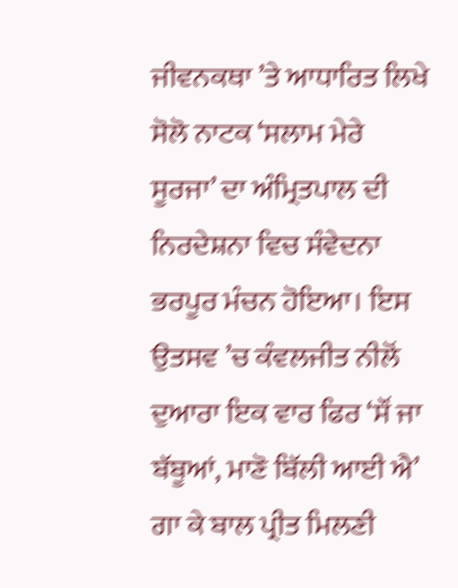ਜੀਵਨਕਥਾ ’ਤੇ ਆਧਾਰਿਤ ਲਿਖੇ ਸੋਲੋ ਨਾਟਕ ‘ਸਲਾਮ ਮੇਰੇ ਸੂਰਜਾ’ ਦਾ ਅੰਮ੍ਰਿਤਪਾਲ ਦੀ ਨਿਰਦੇਸ਼ਨਾ ਵਿਚ ਸੰਵੇਦਨਾ ਭਰਪੂਰ ਮੰਚਨ ਹੋਇਆ। ਇਸ ਉਤਸਵ ’ਚ ਕੰਵਲਜੀਤ ਨੀਲੋਂ ਦੁਆਰਾ ਇਕ ਵਾਰ ਫਿਰ ‘ਸੌਂ ਜਾ ਬੱਬੂਆਂ, ਮਾਣੋ ਬਿੱਲੀ ਆਈ ਐ’ ਗਾ ਕੇ ਬਾਲ ਪ੍ਰੀਤ ਮਿਲਣੀ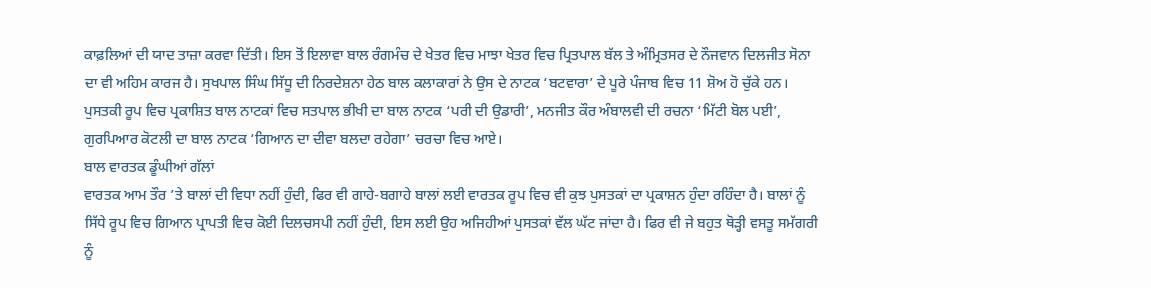ਕਾਫ਼ਲਿਆਂ ਦੀ ਯਾਦ ਤਾਜ਼ਾ ਕਰਵਾ ਦਿੱਤੀ। ਇਸ ਤੋਂ ਇਲਾਵਾ ਬਾਲ ਰੰਗਮੰਚ ਦੇ ਖੇਤਰ ਵਿਚ ਮਾਝਾ ਖੇਤਰ ਵਿਚ ਪ੍ਰਿਤਪਾਲ ਬੱਲ ਤੇ ਅੰਮ੍ਰਿਤਸਰ ਦੇ ਨੌਜਵਾਨ ਦਿਲਜੀਤ ਸੋਨਾ ਦਾ ਵੀ ਅਹਿਮ ਕਾਰਜ ਹੈ। ਸੁਖਪਾਲ ਸਿੰਘ ਸਿੱਧੂ ਦੀ ਨਿਰਦੇਸ਼ਨਾ ਹੇਠ ਬਾਲ ਕਲਾਕਾਰਾਂ ਨੇ ਉਸ ਦੇ ਨਾਟਕ ‘ਬਟਵਾਰਾ’ ਦੇ ਪੂਰੇ ਪੰਜਾਬ ਵਿਚ 11 ਸ਼ੋਅ ਹੋ ਚੁੱਕੇ ਹਨ। ਪੁਸਤਕੀ ਰੂਪ ਵਿਚ ਪ੍ਰਕਾਸ਼ਿਤ ਬਾਲ ਨਾਟਕਾਂ ਵਿਚ ਸਤਪਾਲ ਭੀਖੀ ਦਾ ਬਾਲ ਨਾਟਕ ‘ਪਰੀ ਦੀ ਉਡਾਰੀ’, ਮਨਜੀਤ ਕੌਰ ਅੰਬਾਲਵੀ ਦੀ ਰਚਨਾ ‘ਮਿੱਟੀ ਬੋਲ ਪਈ’, ਗੁਰਪਿਆਰ ਕੋਟਲੀ ਦਾ ਬਾਲ ਨਾਟਕ ‘ਗਿਆਨ ਦਾ ਦੀਵਾ ਬਲਦਾ ਰਹੇਗਾ’ ਚਰਚਾ ਵਿਚ ਆਏ।
ਬਾਲ ਵਾਰਤਕ ਡੂੰਘੀਆਂ ਗੱਲਾਂ
ਵਾਰਤਕ ਆਮ ਤੌਰ ’ਤੇ ਬਾਲਾਂ ਦੀ ਵਿਧਾ ਨਹੀਂ ਹੁੰਦੀ, ਫਿਰ ਵੀ ਗਾਹੇ-ਬਗਾਹੇ ਬਾਲਾਂ ਲਈ ਵਾਰਤਕ ਰੂਪ ਵਿਚ ਵੀ ਕੁਝ ਪੁਸਤਕਾਂ ਦਾ ਪ੍ਰਕਾਸ਼ਨ ਹੁੰਦਾ ਰਹਿੰਦਾ ਹੈ। ਬਾਲਾਂ ਨੂੰ ਸਿੱਧੇ ਰੂਪ ਵਿਚ ਗਿਆਨ ਪ੍ਰਾਪਤੀ ਵਿਚ ਕੋਈ ਦਿਲਚਸਪੀ ਨਹੀਂ ਹੁੰਦੀ, ਇਸ ਲਈ ਉਹ ਅਜਿਹੀਆਂ ਪੁਸਤਕਾਂ ਵੱਲ ਘੱਟ ਜਾਂਦਾ ਹੈ। ਫਿਰ ਵੀ ਜੇ ਬਹੁਤ ਥੋੜ੍ਹੀ ਵਸਤੂ ਸਮੱਗਰੀ ਨੂੰ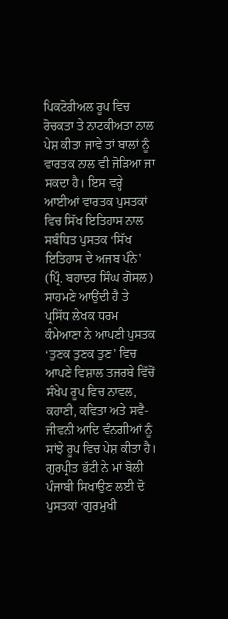ਪਿਕਟੋਰੀਅਲ ਰੂਪ ਵਿਚ ਰੋਚਕਤਾ ਤੇ ਨਾਟਕੀਅਤਾ ਨਾਲ ਪੇਸ਼ ਕੀਤਾ ਜਾਵੇ ਤਾਂ ਬਾਲਾਂ ਨੂੰ ਵਾਰਤਕ ਨਾਲ ਵੀ ਜੋੜਿਆ ਜਾ ਸਕਦਾ ਹੈ। ਇਸ ਵਰ੍ਹੇ ਆਈਆਂ ਵਾਰਤਕ ਪੁਸਤਕਾਂ ਵਿਚ ਸਿੱਖ ਇਤਿਹਾਸ ਨਾਲ ਸਬੰਧਿਤ ਪੁਸਤਕ ‘ਸਿੱਖ ਇਤਿਹਾਸ ਦੇ ਅਜਬ ਪੰਨੇ' (ਪ੍ਰਿੰ. ਬਹਾਦਰ ਸਿੰਘ ਗੋਸਲ) ਸਾਹਮਣੇ ਆਉਂਦੀ ਹੈ ਤੇ ਪ੍ਰਸਿੱਧ ਲੇਖਕ ਧਰਮ ਕੰਮੇਆਣਾ ਨੇ ਆਪਣੀ ਪੁਸਤਕ ‘ਤੁਣਕ ਤੁਣਕ ਤੁਣ’ ਵਿਚ ਆਪਣੇ ਵਿਸ਼ਾਲ ਤਜਰਬੇ ਵਿੱਚੋਂ ਸੰਖੇਪ ਰੂਪ ਵਿਚ ਨਾਵਲ, ਕਹਾਣੀ, ਕਵਿਤਾ ਅਤੇ ਸਵੈ-ਜੀਵਨੀ ਆਦਿ ਵੰਨਗੀਆਂ ਨੂੰ ਸਾਂਝੇ ਰੂਪ ਵਿਚ ਪੇਸ਼ ਕੀਤਾ ਹੈ। ਗੁਰਪ੍ਰੀਤ ਭੱਟੀ ਨੇ ਮਾਂ ਬੋਲੀ ਪੰਜਾਬੀ ਸਿਖਾਉਣ ਲਈ ਦੋ ਪੁਸਤਕਾਂ ‘ਗੁਰਮੁਖੀ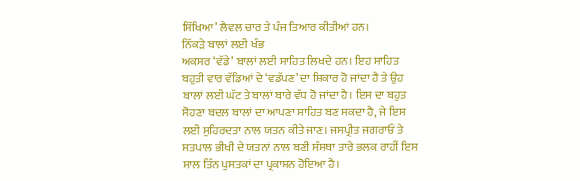ਸਿੱਖਿਆ’ ਲੈਵਲ ਚਾਰ ਤੇ ਪੰਜ ਤਿਆਰ ਕੀਤੀਆਂ ਹਨ।
ਨਿੱਕੜੇ ਬਾਲਾਂ ਲਈ ਖੰਭ
ਅਕਸਰ ‘ਵੱਡੇ’ ਬਾਲਾਂ ਲਈ ਸਾਹਿਤ ਲਿਖਦੇ ਹਨ। ਇਹ ਸਾਹਿਤ ਬਹੁਤੀ ਵਾਰ ਵੱਡਿਆਂ ਦੇ ‘ਵਡੱਪਣ’ ਦਾ ਸ਼ਿਕਾਰ ਹੋ ਜਾਂਦਾ ਹੈ ਤੇ ਉਹ ਬਾਲਾਂ ਲਈ ਘੱਟ ਤੇ ਬਾਲਾਂ ਬਾਰੇ ਵੱਧ ਹੋ ਜਾਂਦਾ ਹੈ। ਇਸ ਦਾ ਬਹੁਤ ਸੋਹਣਾ ਬਦਲ ਬਾਲਾਂ ਦਾ ਆਪਣਾ ਸਾਹਿਤ ਬਣ ਸਕਦਾ ਹੈ, ਜੇ ਇਸ ਲਈ ਸੁਹਿਰਦਤਾ ਨਾਲ ਯਤਨ ਕੀਤੇ ਜਾਣ। ਜਸਪ੍ਰੀਤ ਜਗਰਾਓਂ ਤੇ ਸਤਪਾਲ ਭੀਖੀ ਦੇ ਯਤਨਾਂ ਨਾਲ ਬਣੀ ਸੰਸਥਾ ਤਾਰੇ ਭਲਕ ਰਾਹੀਂ ਇਸ ਸਾਲ ਤਿੰਨ ਪੁਸਤਕਾਂ ਦਾ ਪ੍ਰਕਾਸ਼ਨ ਹੋਇਆ ਹੈ।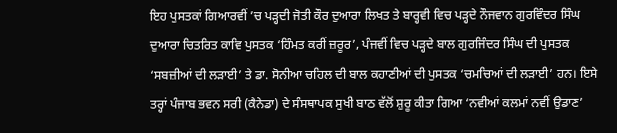ਇਹ ਪੁਸਤਕਾਂ ਗਿਆਰਵੀਂ ’ਚ ਪੜ੍ਹਦੀ ਜੋਤੀ ਕੌਰ ਦੁਆਰਾ ਲਿਖਤ ਤੇ ਬਾਰ੍ਹਵੀ ਵਿਚ ਪੜ੍ਹਦੇ ਨੌਜਵਾਨ ਗੁਰਵਿੰਦਰ ਸਿੰਘ ਦੁਆਰਾ ਚਿਤਰਿਤ ਕਾਵਿ ਪੁਸਤਕ ‘ਹਿੰਮਤ ਕਰੀਂ ਜ਼ਰੂਰ’, ਪੰਜਵੀਂ ਵਿਚ ਪੜ੍ਹਦੇ ਬਾਲ ਗੁਰਜਿੰਦਰ ਸਿੰਘ ਦੀ ਪੁਸਤਕ ‘ਸਬਜ਼ੀਆਂ ਦੀ ਲੜਾਈ’ ਤੇ ਡਾ. ਸੋਨੀਆ ਚਹਿਲ ਦੀ ਬਾਲ ਕਹਾਣੀਆਂ ਦੀ ਪੁਸਤਕ ‘ਚਮਚਿਆਂ ਦੀ ਲੜਾਈ’ ਹਨ। ਇਸੇ ਤਰ੍ਹਾਂ ਪੰਜਾਬ ਭਵਨ ਸਰੀ (ਕੈਨੇਡਾ) ਦੇ ਸੰਸਥਾਪਕ ਸੁਖੀ ਬਾਠ ਵੱਲੋਂ ਸ਼ੁਰੂ ਕੀਤਾ ਗਿਆ ‘ਨਵੀਆਂ ਕਲਮਾਂ ਨਵੀਂ ਉਡਾਣ’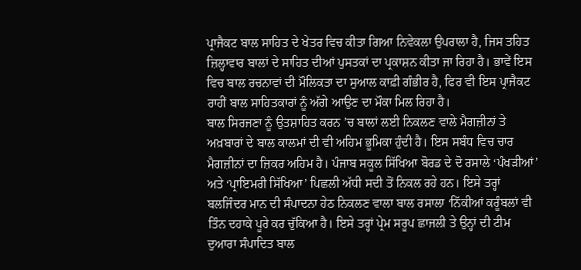ਪ੍ਰਾਜੈਕਟ ਬਾਲ ਸਾਹਿਤ ਦੇ ਖੇਤਰ ਵਿਚ ਕੀਤਾ ਗਿਆ ਨਿਵੇਕਲਾ ਉਪਰਾਲਾ ਹੈ, ਜਿਸ ਤਹਿਤ ਜ਼ਿਲ੍ਹਾਵਾਰ ਬਾਲਾਂ ਦੇ ਸਾਹਿਤ ਦੀਆਂ ਪੁਸਤਕਾਂ ਦਾ ਪ੍ਰਕਾਸ਼ਨ ਕੀਤਾ ਜਾ ਰਿਹਾ ਹੈ। ਭਾਵੇਂ ਇਸ ਵਿਚ ਬਾਲ ਰਚਨਾਵਾਂ ਦੀ ਮੌਲਿਕਤਾ ਦਾ ਸੁਆਲ ਕਾਫ਼ੀ ਗੰਭੀਰ ਹੈ, ਫਿਰ ਵੀ ਇਸ ਪ੍ਰਾਜੈਕਟ ਰਾਹੀਂ ਬਾਲ ਸਾਹਿਤਕਾਰਾਂ ਨੂੰ ਅੱਗੇ ਆਉਣ ਦਾ ਮੌਕਾ ਮਿਲ ਰਿਹਾ ਹੈ।
ਬਾਲ ਸਿਰਜਣਾ ਨੂੰ ਉਤਸ਼ਾਹਿਤ ਕਰਨ ’ਚ ਬਾਲਾਂ ਲਈ ਨਿਕਲਣ ਵਾਲੇ ਮੈਗਜ਼ੀਨਾਂ ਤੇ ਅਖ਼ਬਾਰਾਂ ਦੇ ਬਾਲ ਕਾਲਮਾਂ ਦੀ ਵੀ ਅਹਿਮ ਭੂਮਿਕਾ ਹੁੰਦੀ ਹੈ। ਇਸ ਸਬੰਧ ਵਿਚ ਚਾਰ ਮੈਗਜ਼ੀਨਾਂ ਦਾ ਜ਼ਿਕਰ ਅਹਿਮ ਹੈ। ਪੰਜਾਬ ਸਕੂਲ ਸਿੱਖਿਆ ਬੋਰਡ ਦੇ ਦੋ ਰਸਾਲੇ ‘ਪੰਖੜੀਆਂ’ ਅਤੇ ‘ਪ੍ਰਾਇਮਰੀ ਸਿੱਖਿਆ’ ਪਿਛਲੀ ਅੱਧੀ ਸਦੀ ਤੋਂ ਨਿਕਲ ਰਹੇ ਹਨ। ਇਸੇ ਤਰ੍ਹਾਂ ਬਲਜਿੰਦਰ ਮਾਨ ਦੀ ਸੰਪਾਦਨਾ ਹੇਠ ਨਿਕਲਣ ਵਾਲਾ ਬਾਲ ਰਸਾਲਾ ‘ਨਿੱਕੀਆਂ ਕਰੂੰਬਲਾਂ ਵੀ ਤਿੰਨ ਦਹਾਕੇ ਪੂਰੇ ਕਰ ਚੁੱਕਿਆ ਹੈ। ਇਸੇ ਤਰ੍ਹਾਂ ਪ੍ਰੇਮ ਸਰੂਪ ਛਾਜਲੀ ਤੇ ਉਨ੍ਹਾਂ ਦੀ ਟੀਮ ਦੁਆਰਾ ਸੰਪਾਦਿਤ ਬਾਲ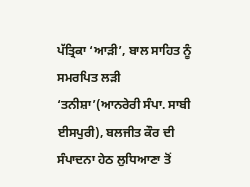ਪੱਤ੍ਰਿਕਾ ‘ਆੜੀ’, ਬਾਲ ਸਾਹਿਤ ਨੂੰ ਸਮਰਪਿਤ ਲੜੀ ‘ਤਨੀਸ਼ਾ’(ਆਨਰੇਰੀ ਸੰਪਾ. ਸਾਬੀ ਈਸਪੁਰੀ), ਬਲਜੀਤ ਕੌਰ ਦੀ ਸੰਪਾਦਨਾ ਹੇਠ ਲੁਧਿਆਣਾ ਤੋਂ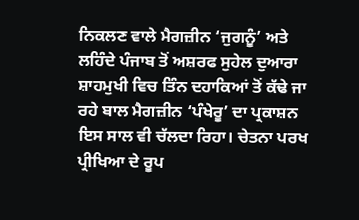ਨਿਕਲਣ ਵਾਲੇ ਮੈਗਜ਼ੀਨ ‘ਜੁਗਨੂੰ’ ਅਤੇ ਲਹਿੰਦੇ ਪੰਜਾਬ ਤੋਂ ਅਸ਼ਰਫ ਸੁਹੇਲ ਦੁਆਰਾ ਸ਼ਾਹਮੁਖੀ ਵਿਚ ਤਿੰਨ ਦਹਾਕਿਆਂ ਤੋਂ ਕੱਢੇ ਜਾ ਰਹੇ ਬਾਲ ਮੈਗਜ਼ੀਨ ‘ਪੰਖੇਰੂ’ ਦਾ ਪ੍ਰਕਾਸ਼ਨ ਇਸ ਸਾਲ ਵੀ ਚੱਲਦਾ ਰਿਹਾ। ਚੇਤਨਾ ਪਰਖ ਪ੍ਰੀਖਿਆ ਦੇ ਰੂਪ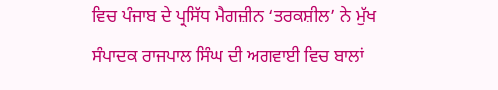ਵਿਚ ਪੰਜਾਬ ਦੇ ਪ੍ਰਸਿੱਧ ਮੈਗਜ਼ੀਨ ‘ਤਰਕਸ਼ੀਲ’ ਨੇ ਮੁੱਖ ਸੰਪਾਦਕ ਰਾਜਪਾਲ ਸਿੰਘ ਦੀ ਅਗਵਾਈ ਵਿਚ ਬਾਲਾਂ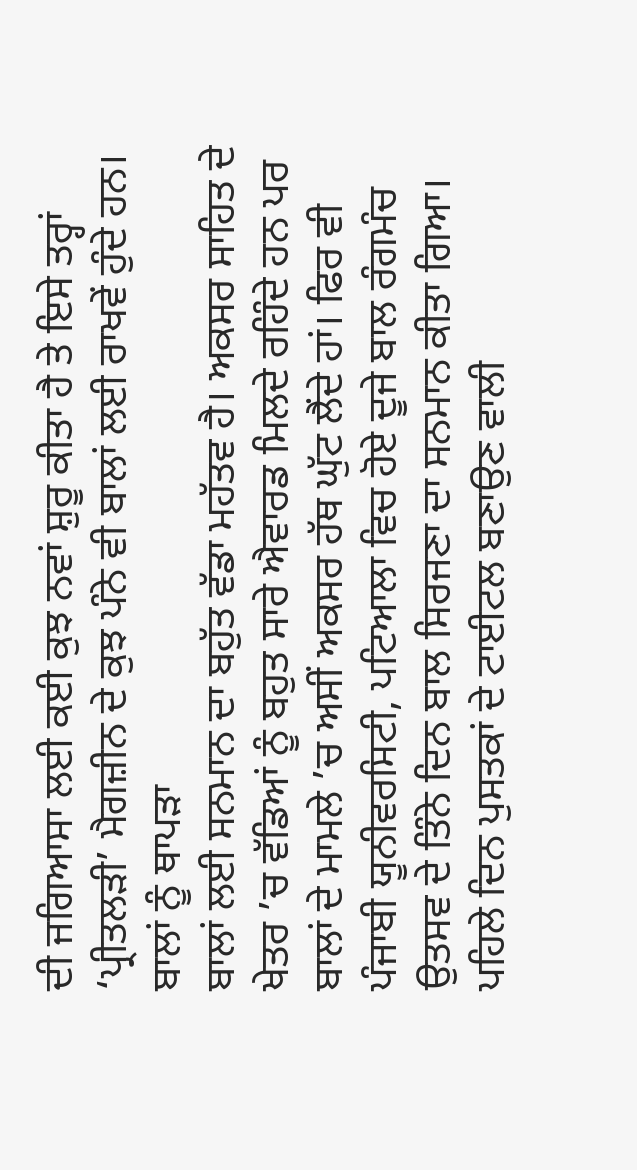ਦੀ ਜਗਿਆਸਾ ਲਈ ਕਈ ਕੁਝ ਨਵਾਂ ਸ਼ੁਰੂ ਕੀਤਾ ਹੈ ਤੇ ਇਸੇ ਤਰ੍ਹਾਂ ‘ਪ੍ਰੀਤਲੜੀ’ ਮੈਗਜ਼ੀਨ ਦੇ ਕੁਝ ਪੰਨੇ ਵੀ ਬਾਲਾਂ ਲਈ ਰਾਖਵੇਂ ਹੁੰਦੇ ਹਨ।
ਬਾਲਾਂ ਨੂੰ ਥਾਪੜਾ
ਬਾਲਾਂ ਲਈ ਸਨਮਾਨ ਦਾ ਬਹੁੱਤ ਵੱਡਾ ਮਹੱਤਵ ਹੈ। ਅਕਸਰ ਸਾਹਿਤ ਦੇ ਖੇਤਰ ’ਚ ਵੱਡਿਆਂ ਨੂੰ ਬਹੁਤ ਸਾਰੇ ਐਵਾਰਡ ਮਿਲਦੇ ਰਹਿੰਦੇ ਹਨ ਪਰ ਬਾਲਾਂ ਦੇ ਮਾਮਲੇ ’ਚ ਅਸੀਂ ਅਕਸਰ ਹੱਥ ਘੁੱਟ ਲੈਂਦੇ ਹਾਂ। ਫਿਰ ਵੀ ਪੰਜਾਬੀ ਯੂਨੀਵਰਸਿਟੀ, ਪਟਿਆਲਾ ਵਿਚ ਹੋਏ ਦੂਜੇ ਬਾਲ ਰੰਗਮੰਚ ਉਤਸਵ ਦੇ ਤਿੰਨੇ ਦਿਨ ਬਾਲ ਸਿਰਜਣਾ ਦਾ ਸਨਮਾਨ ਕੀਤਾ ਗਿਆ। ਪਹਿਲੇ ਦਿਨ ਪੁਸਤਕਾਂ ਦੇ ਟਾਈਟਲ ਬਣਾਉਣ ਵਾਲੀ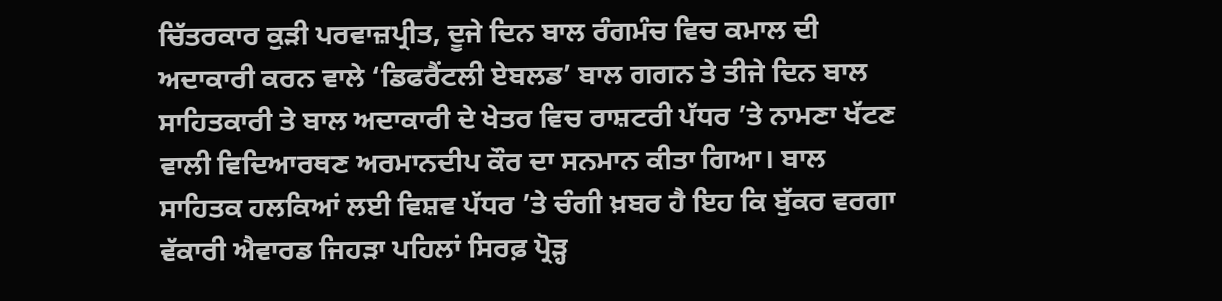ਚਿੱਤਰਕਾਰ ਕੁੜੀ ਪਰਵਾਜ਼ਪ੍ਰੀਤ, ਦੂਜੇ ਦਿਨ ਬਾਲ ਰੰਗਮੰਚ ਵਿਚ ਕਮਾਲ ਦੀ ਅਦਾਕਾਰੀ ਕਰਨ ਵਾਲੇ ‘ਡਿਫਰੈਂਟਲੀ ਏਬਲਡ’ ਬਾਲ ਗਗਨ ਤੇ ਤੀਜੇ ਦਿਨ ਬਾਲ ਸਾਹਿਤਕਾਰੀ ਤੇ ਬਾਲ ਅਦਾਕਾਰੀ ਦੇ ਖੇਤਰ ਵਿਚ ਰਾਸ਼ਟਰੀ ਪੱਧਰ ’ਤੇ ਨਾਮਣਾ ਖੱਟਣ ਵਾਲੀ ਵਿਦਿਆਰਥਣ ਅਰਮਾਨਦੀਪ ਕੌਰ ਦਾ ਸਨਮਾਨ ਕੀਤਾ ਗਿਆ। ਬਾਲ ਸਾਹਿਤਕ ਹਲਕਿਆਂ ਲਈ ਵਿਸ਼ਵ ਪੱਧਰ ’ਤੇ ਚੰਗੀ ਖ਼ਬਰ ਹੈ ਇਹ ਕਿ ਬੁੱਕਰ ਵਰਗਾ ਵੱਕਾਰੀ ਐਵਾਰਡ ਜਿਹੜਾ ਪਹਿਲਾਂ ਸਿਰਫ਼ ਪ੍ਰੋੜ੍ਹ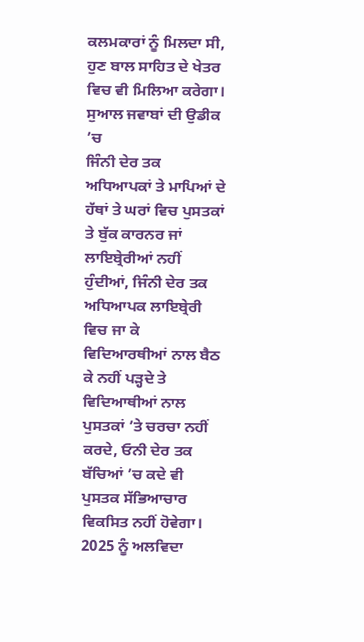ਕਲਮਕਾਰਾਂ ਨੂੰ ਮਿਲਦਾ ਸੀ, ਹੁਣ ਬਾਲ ਸਾਹਿਤ ਦੇ ਖੇਤਰ ਵਿਚ ਵੀ ਮਿਲਿਆ ਕਰੇਗਾ।
ਸੁਆਲ ਜਵਾਬਾਂ ਦੀ ਉਡੀਕ ’ਚ
ਜਿੰਨੀ ਦੇਰ ਤਕ ਅਧਿਆਪਕਾਂ ਤੇ ਮਾਪਿਆਂ ਦੇ ਹੱਥਾਂ ਤੇ ਘਰਾਂ ਵਿਚ ਪੁਸਤਕਾਂ ਤੇ ਬੁੱਕ ਕਾਰਨਰ ਜਾਂ ਲਾਇਬ੍ਰੇਰੀਆਂ ਨਹੀਂ ਹੁੰਦੀਆਂ, ਜਿੰਨੀ ਦੇਰ ਤਕ ਅਧਿਆਪਕ ਲਾਇਬ੍ਰੇਰੀ ਵਿਚ ਜਾ ਕੇ ਵਿਦਿਆਰਥੀਆਂ ਨਾਲ ਬੈਠ ਕੇ ਨਹੀਂ ਪੜ੍ਹਦੇ ਤੇ ਵਿਦਿਆਥੀਆਂ ਨਾਲ ਪੁਸਤਕਾਂ ’ਤੇ ਚਰਚਾ ਨਹੀਂ ਕਰਦੇ, ਓਨੀ ਦੇਰ ਤਕ ਬੱਚਿਆਂ ’ਚ ਕਦੇ ਵੀ ਪੁਸਤਕ ਸੱਭਿਆਚਾਰ ਵਿਕਸਿਤ ਨਹੀਂ ਹੋਵੇਗਾ। 2025 ਨੂੰ ਅਲਵਿਦਾ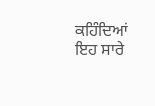ਕਹਿੰਦਿਆਂ ਇਹ ਸਾਰੇ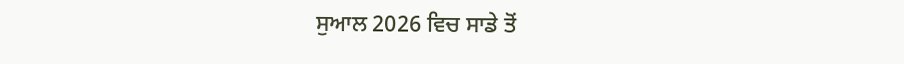ਸੁਆਲ 2026 ਵਿਚ ਸਾਡੇ ਤੋਂ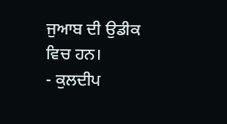ਜੁਆਬ ਦੀ ਉਡੀਕ ਵਿਚ ਹਨ।
- ਕੁਲਦੀਪ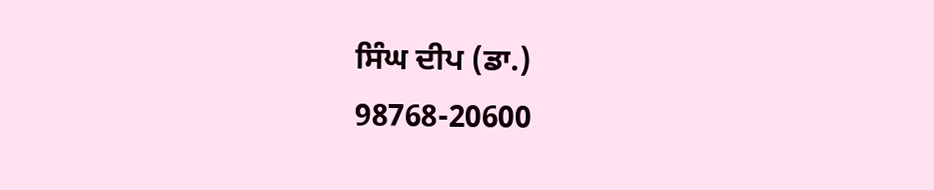ਸਿੰਘ ਦੀਪ (ਡਾ.)
98768-20600